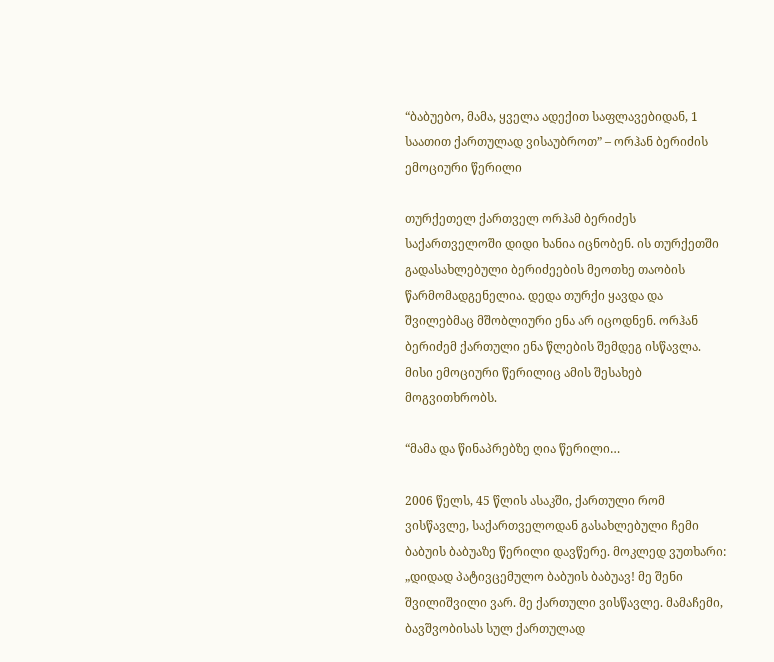“ბაბუებო, მამა, ყველა ადექით საფლავებიდან, 1 საათით ქართულად ვისაუბროთ” – ორჰან ბერიძის ემოციური წერილი

თურქეთელ ქართველ ორჰამ ბერიძეს საქართველოში დიდი ხანია იცნობენ. ის თურქეთში გადასახლებული ბერიძეების მეოთხე თაობის წარმომადგენელია. დედა თურქი ყავდა და შვილებმაც მშობლიური ენა არ იცოდნენ. ორჰან ბერიძემ ქართული ენა წლების შემდეგ ისწავლა. მისი ემოციური წერილიც ამის შესახებ მოგვითხრობს.

“მამა და წინაპრებზე ღია წერილი…

2006 წელს, 45 წლის ასაკში, ქართული რომ ვისწავლე, საქართველოდან გასახლებული ჩემი ბაბუის ბაბუაზე წერილი დავწერე. მოკლედ ვუთხარი: „დიდად პატივცემულო ბაბუის ბაბუავ! მე შენი შვილიშვილი ვარ. მე ქართული ვისწავლე. მამაჩემი, ბავშვობისას სულ ქართულად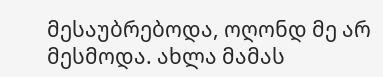მესაუბრებოდა, ოღონდ მე არ მესმოდა. ახლა მამას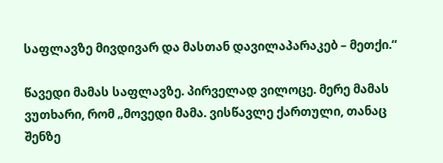საფლავზე მივდივარ და მასთან დავილაპარაკებ – მეთქი.“

წავედი მამას საფლავზე. პირველად ვილოცე. მერე მამას ვუთხარი, რომ „მოვედი მამა. ვისწავლე ქართული, თანაც შენზე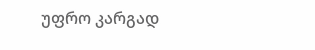უფრო კარგად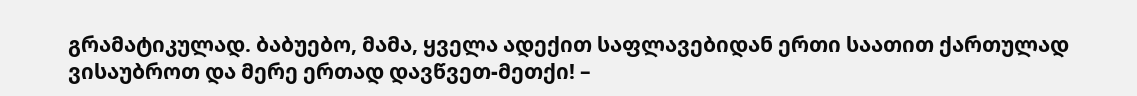გრამატიკულად. ბაბუებო, მამა, ყველა ადექით საფლავებიდან ერთი საათით ქართულად ვისაუბროთ და მერე ერთად დავწვეთ-მეთქი! –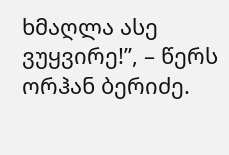ხმაღლა ასე ვუყვირე!”, – წერს ორჰან ბერიძე.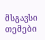მსგავსი თემები